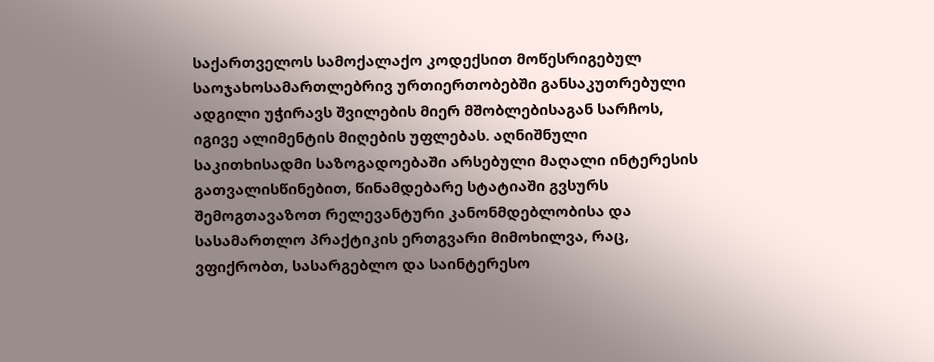საქართველოს სამოქალაქო კოდექსით მოწესრიგებულ საოჯახოსამართლებრივ ურთიერთობებში განსაკუთრებული ადგილი უჭირავს შვილების მიერ მშობლებისაგან სარჩოს, იგივე ალიმენტის მიღების უფლებას. აღნიშნული საკითხისადმი საზოგადოებაში არსებული მაღალი ინტერესის გათვალისწინებით, წინამდებარე სტატიაში გვსურს შემოგთავაზოთ რელევანტური კანონმდებლობისა და სასამართლო პრაქტიკის ერთგვარი მიმოხილვა, რაც, ვფიქრობთ, სასარგებლო და საინტერესო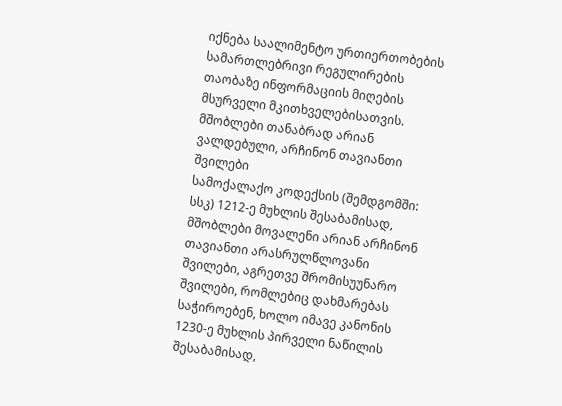იქნება საალიმენტო ურთიერთობების სამართლებრივი რეგულირების თაობაზე ინფორმაციის მიღების მსურველი მკითხველებისათვის.
მშობლები თანაბრად არიან ვალდებული, არჩინონ თავიანთი შვილები
სამოქალაქო კოდექსის (შემდგომში: სსკ) 1212-ე მუხლის შესაბამისად, მშობლები მოვალენი არიან არჩინონ თავიანთი არასრულწლოვანი შვილები, აგრეთვე შრომისუუნარო შვილები, რომლებიც დახმარებას საჭიროებენ, ხოლო იმავე კანონის 1230-ე მუხლის პირველი ნაწილის შესაბამისად,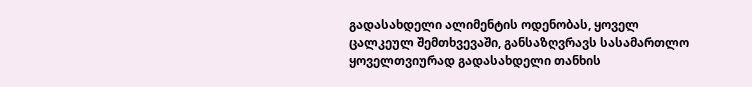გადასახდელი ალიმენტის ოდენობას, ყოველ ცალკეულ შემთხვევაში, განსაზღვრავს სასამართლო ყოველთვიურად გადასახდელი თანხის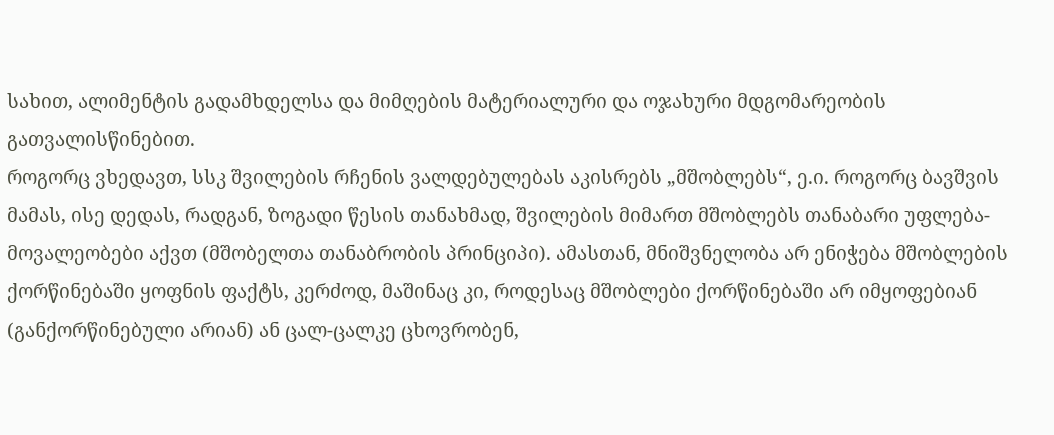სახით, ალიმენტის გადამხდელსა და მიმღების მატერიალური და ოჯახური მდგომარეობის გათვალისწინებით.
როგორც ვხედავთ, სსკ შვილების რჩენის ვალდებულებას აკისრებს „მშობლებს“, ე.ი. როგორც ბავშვის მამას, ისე დედას, რადგან, ზოგადი წესის თანახმად, შვილების მიმართ მშობლებს თანაბარი უფლება-მოვალეობები აქვთ (მშობელთა თანაბრობის პრინციპი). ამასთან, მნიშვნელობა არ ენიჭება მშობლების ქორწინებაში ყოფნის ფაქტს, კერძოდ, მაშინაც კი, როდესაც მშობლები ქორწინებაში არ იმყოფებიან (განქორწინებული არიან) ან ცალ-ცალკე ცხოვრობენ,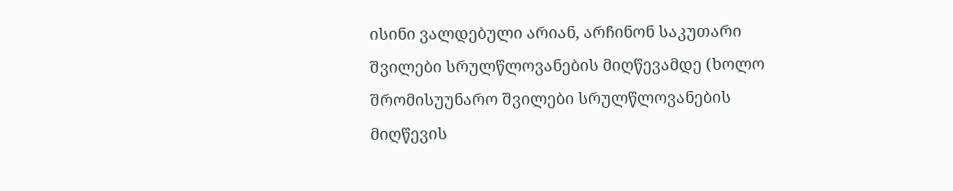ისინი ვალდებული არიან, არჩინონ საკუთარი შვილები სრულწლოვანების მიღწევამდე (ხოლო შრომისუუნარო შვილები სრულწლოვანების მიღწევის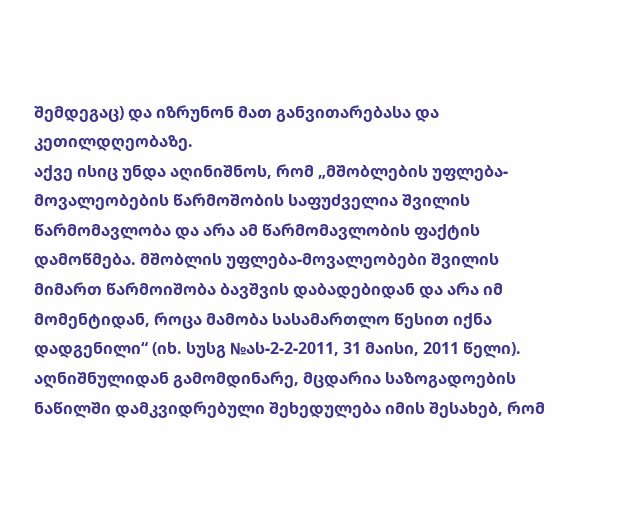შემდეგაც) და იზრუნონ მათ განვითარებასა და კეთილდღეობაზე.
აქვე ისიც უნდა აღინიშნოს, რომ „მშობლების უფლება-მოვალეობების წარმოშობის საფუძველია შვილის წარმომავლობა და არა ამ წარმომავლობის ფაქტის დამოწმება. მშობლის უფლება-მოვალეობები შვილის მიმართ წარმოიშობა ბავშვის დაბადებიდან და არა იმ მომენტიდან, როცა მამობა სასამართლო წესით იქნა დადგენილი“ (იხ. სუსგ №ას-2-2-2011, 31 მაისი, 2011 წელი). აღნიშნულიდან გამომდინარე, მცდარია საზოგადოების ნაწილში დამკვიდრებული შეხედულება იმის შესახებ, რომ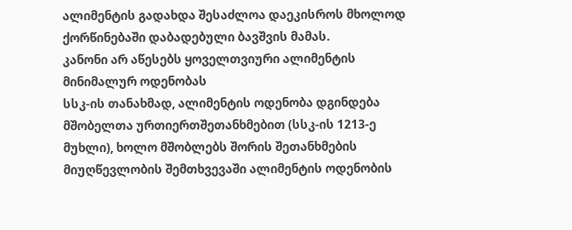ალიმენტის გადახდა შესაძლოა დაეკისროს მხოლოდ ქორწინებაში დაბადებული ბავშვის მამას.
კანონი არ აწესებს ყოველთვიური ალიმენტის მინიმალურ ოდენობას
სსკ-ის თანახმად, ალიმენტის ოდენობა დგინდება მშობელთა ურთიერთშეთანხმებით (სსკ-ის 1213-ე მუხლი), ხოლო მშობლებს შორის შეთანხმების მიუღწევლობის შემთხვევაში ალიმენტის ოდენობის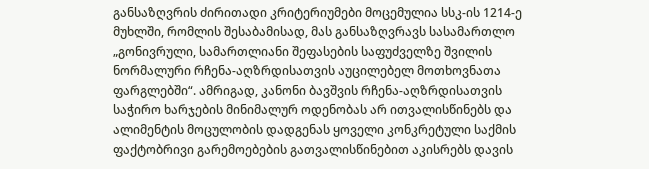განსაზღვრის ძირითადი კრიტერიუმები მოცემულია სსკ-ის 1214-ე მუხლში, რომლის შესაბამისად, მას განსაზღვრავს სასამართლო „გონივრული, სამართლიანი შეფასების საფუძველზე შვილის ნორმალური რჩენა-აღზრდისათვის აუცილებელ მოთხოვნათა ფარგლებში“. ამრიგად, კანონი ბავშვის რჩენა-აღზრდისათვის საჭირო ხარჯების მინიმალურ ოდენობას არ ითვალისწინებს და ალიმენტის მოცულობის დადგენას ყოველი კონკრეტული საქმის ფაქტობრივი გარემოებების გათვალისწინებით აკისრებს დავის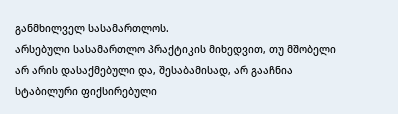განმხილველ სასამართლოს.
არსებული სასამართლო პრაქტიკის მიხედვით, თუ მშობელი არ არის დასაქმებული და, შესაბამისად, არ გააჩნია სტაბილური ფიქსირებული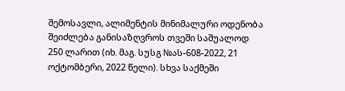შემოსავლი, ალიმენტის მინიმალური ოდენობა შეიძლება განისაზღვროს თვეში საშუალოდ 250 ლარით (იხ. მაგ. სუსგ №ას-608-2022, 21 ოქტომბერი, 2022 წელი). სხვა საქმეში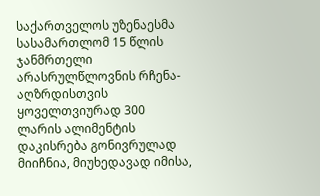საქართველოს უზენაესმა სასამართლომ 15 წლის ჯანმრთელი არასრულწლოვნის რჩენა-აღზრდისთვის ყოველთვიურად 300 ლარის ალიმენტის დაკისრება გონივრულად მიიჩნია, მიუხედავად იმისა,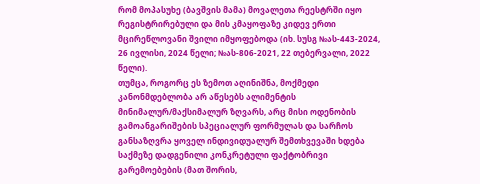რომ მოპასუხე (ბავშვის მამა) მოვალეთა რეესტრში იყო რეგისტრირებული და მის კმაყოფაზე კიდევ ერთი მცირეწლოვანი შვილი იმყოფებოდა (იხ. სუსგ №ას-443-2024, 26 ივლისი, 2024 წელი; №ას-806-2021, 22 თებერვალი, 2022 წელი).
თუმცა, როგორც ეს ზემოთ აღინიშნა, მოქმედი კანონმდებლობა არ აწესებს ალიმენტის მინიმალურ/მაქსიმალურ ზღვარს, არც მისი ოდენობის გამოანგარიშების სპეციალურ ფორმულას და სარჩოს განსაზღვრა ყოველ ინდივიდუალურ შემთხვევაში ხდება საქმეზე დადგენილი კონკრეტული ფაქტობრივი გარემოებების (მათ შორის,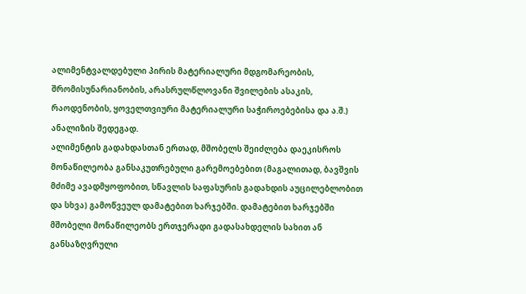ალიმენტვალდებული პირის მატერიალური მდგომარეობის, შრომისუნარიანობის, არასრულწლოვანი შვილების ასაკის, რაოდენობის, ყოველთვიური მატერიალური საჭიროებებისა და ა.შ.) ანალიზის შედეგად.
ალიმენტის გადახდასთან ერთად, მშობელს შეიძლება დაეკისროს მონაწილეობა განსაკუთრებული გარემოებებით (მაგალითად, ბავშვის მძიმე ავადმყოფობით, სწავლის საფასურის გადახდის აუცილებლობით და სხვა) გამოწვეულ დამატებით ხარჯებში. დამატებით ხარჯებში მშობელი მონაწილეობს ერთჯერადი გადასახდელის სახით ან განსაზღვრული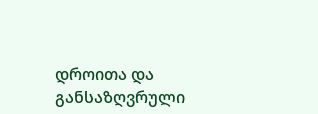დროითა და განსაზღვრული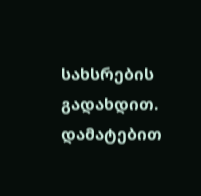სახსრების გადახდით. დამატებით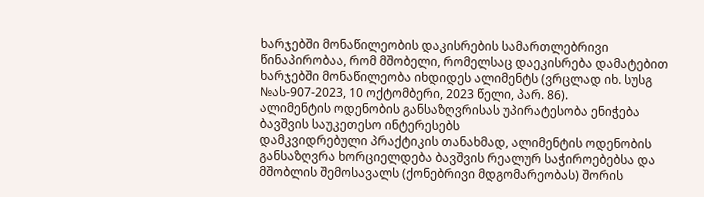ხარჯებში მონაწილეობის დაკისრების სამართლებრივი წინაპირობაა, რომ მშობელი, რომელსაც დაეკისრება დამატებით ხარჯებში მონაწილეობა იხდიდეს ალიმენტს (ვრცლად იხ. სუსგ №ას-907-2023, 10 ოქტომბერი, 2023 წელი, პარ. 86).
ალიმენტის ოდენობის განსაზღვრისას უპირატესობა ენიჭება ბავშვის საუკეთესო ინტერესებს
დამკვიდრებული პრაქტიკის თანახმად, ალიმენტის ოდენობის განსაზღვრა ხორციელდება ბავშვის რეალურ საჭიროებებსა და მშობლის შემოსავალს (ქონებრივი მდგომარეობას) შორის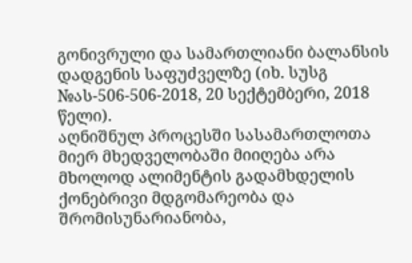გონივრული და სამართლიანი ბალანსის დადგენის საფუძველზე (იხ. სუსგ №ას-506-506-2018, 20 სექტემბერი, 2018 წელი).
აღნიშნულ პროცესში სასამართლოთა მიერ მხედველობაში მიიღება არა მხოლოდ ალიმენტის გადამხდელის ქონებრივი მდგომარეობა და შრომისუნარიანობა,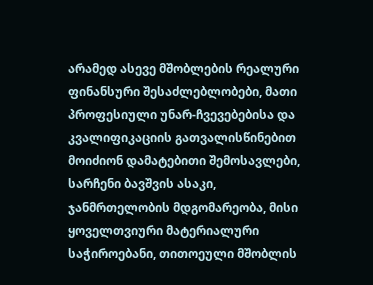არამედ ასევე მშობლების რეალური ფინანსური შესაძლებლობები, მათი პროფესიული უნარ-ჩვევებებისა და კვალიფიკაციის გათვალისწინებით მოიძიონ დამატებითი შემოსავლები, სარჩენი ბავშვის ასაკი, ჯანმრთელობის მდგომარეობა, მისი ყოველთვიური მატერიალური საჭიროებანი, თითოეული მშობლის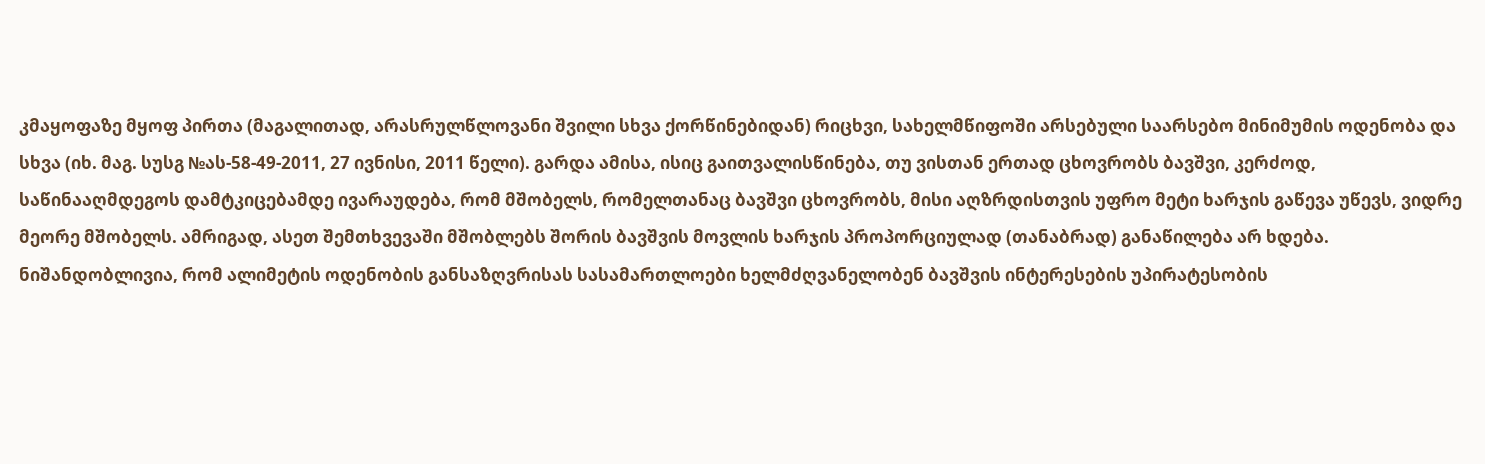კმაყოფაზე მყოფ პირთა (მაგალითად, არასრულწლოვანი შვილი სხვა ქორწინებიდან) რიცხვი, სახელმწიფოში არსებული საარსებო მინიმუმის ოდენობა და სხვა (იხ. მაგ. სუსგ №ას-58-49-2011, 27 ივნისი, 2011 წელი). გარდა ამისა, ისიც გაითვალისწინება, თუ ვისთან ერთად ცხოვრობს ბავშვი, კერძოდ, საწინააღმდეგოს დამტკიცებამდე ივარაუდება, რომ მშობელს, რომელთანაც ბავშვი ცხოვრობს, მისი აღზრდისთვის უფრო მეტი ხარჯის გაწევა უწევს, ვიდრე მეორე მშობელს. ამრიგად, ასეთ შემთხვევაში მშობლებს შორის ბავშვის მოვლის ხარჯის პროპორციულად (თანაბრად) განაწილება არ ხდება.
ნიშანდობლივია, რომ ალიმეტის ოდენობის განსაზღვრისას სასამართლოები ხელმძღვანელობენ ბავშვის ინტერესების უპირატესობის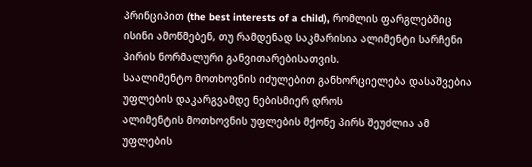პრინციპით (the best interests of a child), რომლის ფარგლებშიც ისინი ამოწმებენ, თუ რამდენად საკმარისია ალიმენტი სარჩენი პირის ნორმალური განვითარებისათვის.
საალიმენტო მოთხოვნის იძულებით განხორციელება დასაშვებია უფლების დაკარგვამდე ნებისმიერ დროს
ალიმენტის მოთხოვნის უფლების მქონე პირს შეუძლია ამ უფლების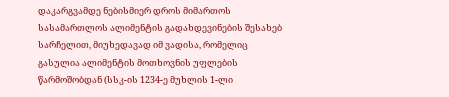დაკარგვამდე ნებისმიერ დროს მიმართოს სასამართლოს ალიმენტის გადახდევინების შესახებ სარჩელით, მიუხედავად იმ ვადისა, რომელიც გასულია ალიმენტის მოთხოვნის უფლების წარმოშობდან (სსკ-ის 1234-ე მუხლის 1-ლი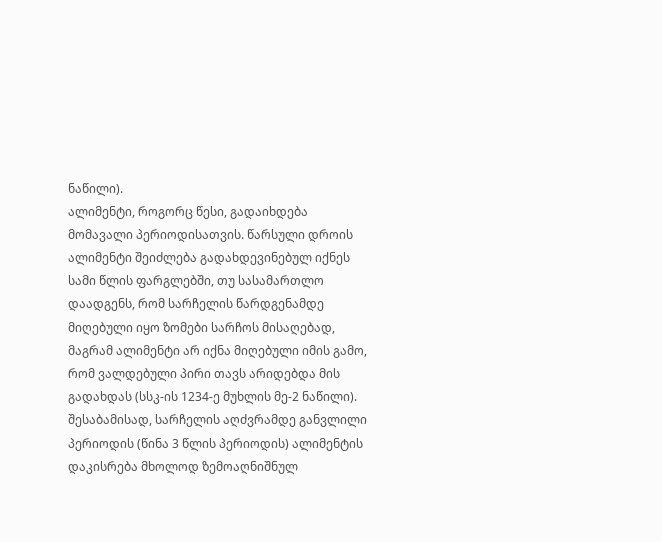ნაწილი).
ალიმენტი, როგორც წესი, გადაიხდება მომავალი პერიოდისათვის. წარსული დროის ალიმენტი შეიძლება გადახდევინებულ იქნეს სამი წლის ფარგლებში, თუ სასამართლო დაადგენს, რომ სარჩელის წარდგენამდე მიღებული იყო ზომები სარჩოს მისაღებად, მაგრამ ალიმენტი არ იქნა მიღებული იმის გამო, რომ ვალდებული პირი თავს არიდებდა მის გადახდას (სსკ-ის 1234-ე მუხლის მე-2 ნაწილი). შესაბამისად, სარჩელის აღძვრამდე განვლილი პერიოდის (წინა 3 წლის პერიოდის) ალიმენტის დაკისრება მხოლოდ ზემოაღნიშნულ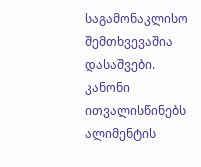საგამონაკლისო შემთხვევაშია დასაშვები.
კანონი ითვალისწინებს ალიმენტის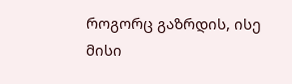როგორც გაზრდის, ისე მისი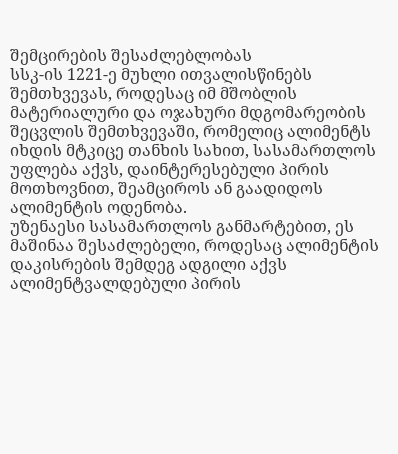შემცირების შესაძლებლობას
სსკ-ის 1221-ე მუხლი ითვალისწინებს შემთხვევას, როდესაც იმ მშობლის მატერიალური და ოჯახური მდგომარეობის შეცვლის შემთხვევაში, რომელიც ალიმენტს იხდის მტკიცე თანხის სახით, სასამართლოს უფლება აქვს, დაინტერესებული პირის მოთხოვნით, შეამციროს ან გაადიდოს ალიმენტის ოდენობა.
უზენაესი სასამართლოს განმარტებით, ეს მაშინაა შესაძლებელი, როდესაც ალიმენტის დაკისრების შემდეგ ადგილი აქვს ალიმენტვალდებული პირის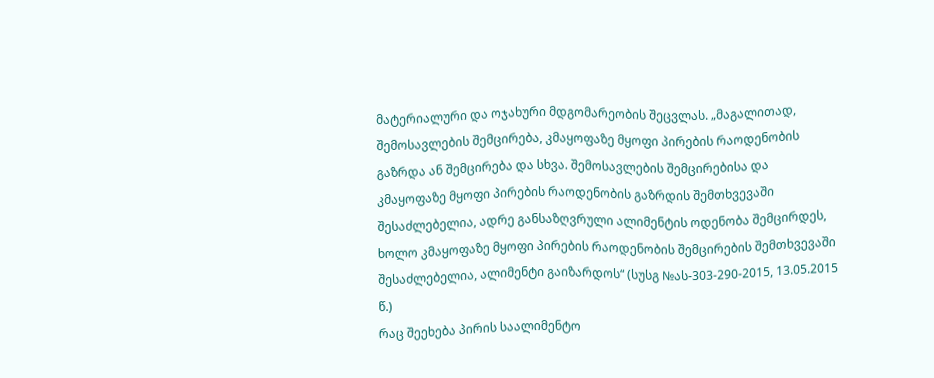მატერიალური და ოჯახური მდგომარეობის შეცვლას. „მაგალითად, შემოსავლების შემცირება, კმაყოფაზე მყოფი პირების რაოდენობის გაზრდა ან შემცირება და სხვა. შემოსავლების შემცირებისა და კმაყოფაზე მყოფი პირების რაოდენობის გაზრდის შემთხვევაში შესაძლებელია, ადრე განსაზღვრული ალიმენტის ოდენობა შემცირდეს, ხოლო კმაყოფაზე მყოფი პირების რაოდენობის შემცირების შემთხვევაში შესაძლებელია, ალიმენტი გაიზარდოს“ (სუსგ №ას-303-290-2015, 13.05.2015 წ.)
რაც შეეხება პირის საალიმენტო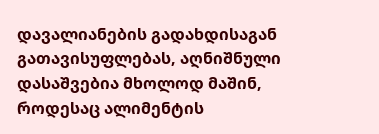დავალიანების გადახდისაგან გათავისუფლებას, აღნიშნული დასაშვებია მხოლოდ მაშინ, როდესაც ალიმენტის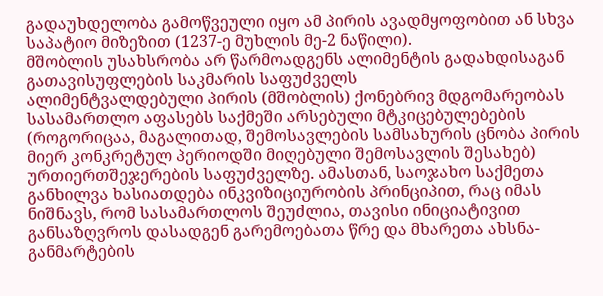გადაუხდელობა გამოწვეული იყო ამ პირის ავადმყოფობით ან სხვა საპატიო მიზეზით (1237-ე მუხლის მე-2 ნაწილი).
მშობლის უსახსრობა არ წარმოადგენს ალიმენტის გადახდისაგან გათავისუფლების საკმარის საფუძველს
ალიმენტვალდებული პირის (მშობლის) ქონებრივ მდგომარეობას სასამართლო აფასებს საქმეში არსებული მტკიცებულებების (როგორიცაა, მაგალითად, შემოსავლების სამსახურის ცნობა პირის მიერ კონკრეტულ პერიოდში მიღებული შემოსავლის შესახებ) ურთიერთშეჯერების საფუძველზე. ამასთან, საოჯახო საქმეთა განხილვა ხასიათდება ინკვიზიციურობის პრინციპით, რაც იმას ნიშნავს, რომ სასამართლოს შეუძლია, თავისი ინიციატივით განსაზღვროს დასადგენ გარემოებათა წრე და მხარეთა ახსნა-განმარტების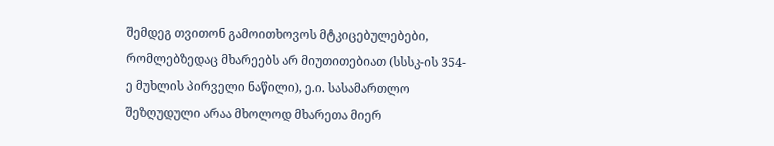შემდეგ თვითონ გამოითხოვოს მტკიცებულებები, რომლებზედაც მხარეებს არ მიუთითებიათ (სსსკ-ის 354-ე მუხლის პირველი ნაწილი), ე.ი. სასამართლო შეზღუდული არაა მხოლოდ მხარეთა მიერ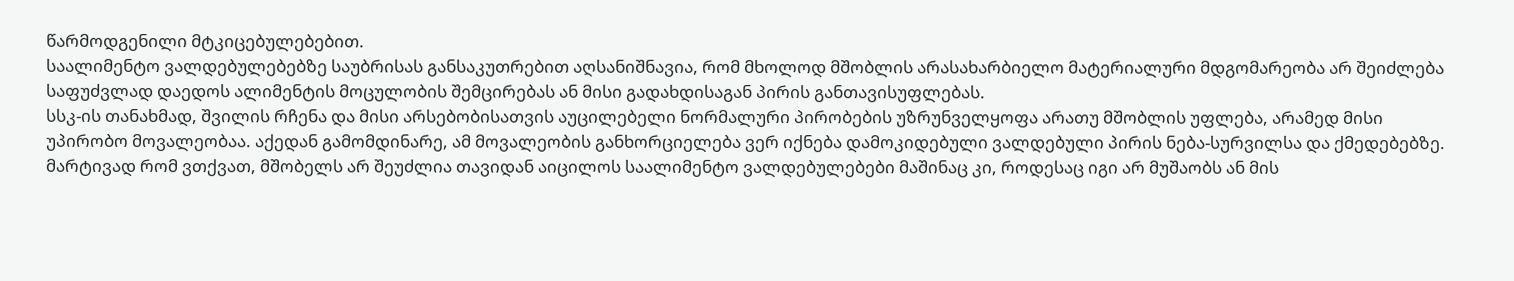წარმოდგენილი მტკიცებულებებით.
საალიმენტო ვალდებულებებზე საუბრისას განსაკუთრებით აღსანიშნავია, რომ მხოლოდ მშობლის არასახარბიელო მატერიალური მდგომარეობა არ შეიძლება საფუძვლად დაედოს ალიმენტის მოცულობის შემცირებას ან მისი გადახდისაგან პირის განთავისუფლებას.
სსკ-ის თანახმად, შვილის რჩენა და მისი არსებობისათვის აუცილებელი ნორმალური პირობების უზრუნველყოფა არათუ მშობლის უფლება, არამედ მისი უპირობო მოვალეობაა. აქედან გამომდინარე, ამ მოვალეობის განხორციელება ვერ იქნება დამოკიდებული ვალდებული პირის ნება-სურვილსა და ქმედებებზე. მარტივად რომ ვთქვათ, მშობელს არ შეუძლია თავიდან აიცილოს საალიმენტო ვალდებულებები მაშინაც კი, როდესაც იგი არ მუშაობს ან მის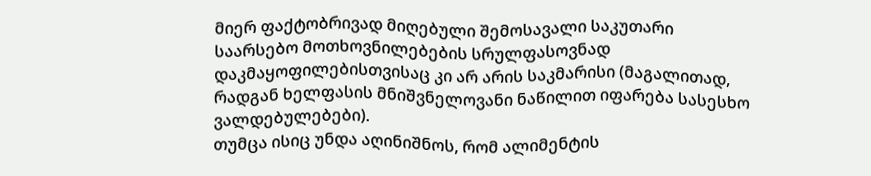მიერ ფაქტობრივად მიღებული შემოსავალი საკუთარი საარსებო მოთხოვნილებების სრულფასოვნად დაკმაყოფილებისთვისაც კი არ არის საკმარისი (მაგალითად, რადგან ხელფასის მნიშვნელოვანი ნაწილით იფარება სასესხო ვალდებულებები).
თუმცა ისიც უნდა აღინიშნოს, რომ ალიმენტის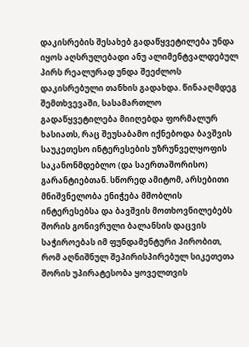დაკისრების შესახებ გადაწყვეტილება უნდა იყოს აღსრულებადი ანუ ალიმენტვალდებულ პირს რეალურად უნდა შეეძლოს დაკისრებული თანხის გადახდა. წინააღმდეგ შემთხვევაში, სასამართლო გადაწყვეტილება მიიღებდა ფორმალურ ხასიათს, რაც შეუსაბამო იქნებოდა ბავშვის საუკეთესო ინტერესების უზრუნველყოფის საკანონმდებლო (და საერთაშორისო) გარანტიებთან. სწორედ ამიტომ, არსებითი მნიშვნელობა ენიჭება მშობლის ინტერესებსა და ბავშვის მოთხოვნილებებს შორის გონივრული ბალანსის დაცვის საჭიროებას იმ ფუნდამენტური პირობით, რომ აღნიშნულ შეპირისპირებულ სიკეთეთა შორის უპირატესობა ყოველთვის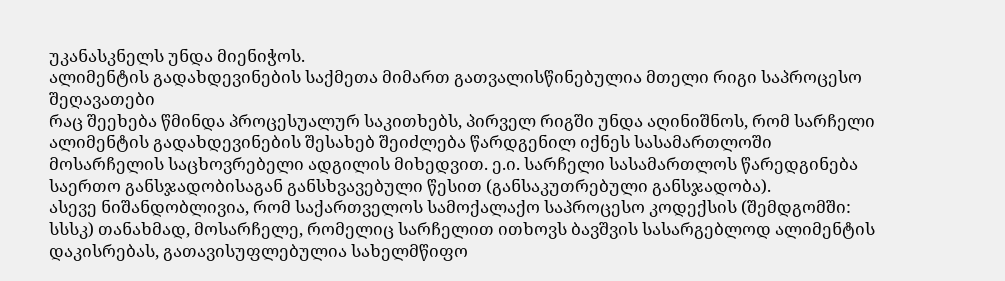უკანასკნელს უნდა მიენიჭოს.
ალიმენტის გადახდევინების საქმეთა მიმართ გათვალისწინებულია მთელი რიგი საპროცესო შეღავათები
რაც შეეხება წმინდა პროცესუალურ საკითხებს, პირველ რიგში უნდა აღინიშნოს, რომ სარჩელი ალიმენტის გადახდევინების შესახებ შეიძლება წარდგენილ იქნეს სასამართლოში მოსარჩელის საცხოვრებელი ადგილის მიხედვით. ე.ი. სარჩელი სასამართლოს წარედგინება საერთო განსჯადობისაგან განსხვავებული წესით (განსაკუთრებული განსჯადობა).
ასევე ნიშანდობლივია, რომ საქართველოს სამოქალაქო საპროცესო კოდექსის (შემდგომში: სსსკ) თანახმად, მოსარჩელე, რომელიც სარჩელით ითხოვს ბავშვის სასარგებლოდ ალიმენტის დაკისრებას, გათავისუფლებულია სახელმწიფო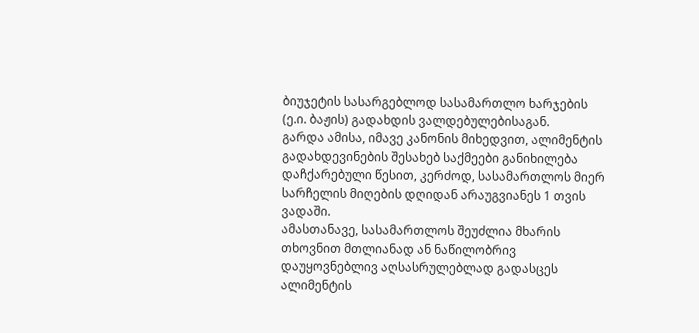ბიუჯეტის სასარგებლოდ სასამართლო ხარჯების (ე.ი. ბაჟის) გადახდის ვალდებულებისაგან.
გარდა ამისა, იმავე კანონის მიხედვით, ალიმენტის გადახდევინების შესახებ საქმეები განიხილება დაჩქარებული წესით, კერძოდ, სასამართლოს მიერ სარჩელის მიღების დღიდან არაუგვიანეს 1 თვის ვადაში.
ამასთანავე, სასამართლოს შეუძლია მხარის თხოვნით მთლიანად ან ნაწილობრივ დაუყოვნებლივ აღსასრულებლად გადასცეს ალიმენტის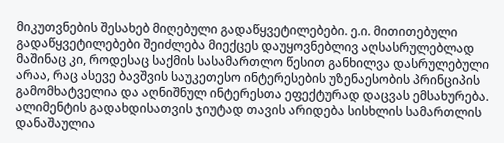მიკუთვნების შესახებ მიღებული გადაწყვეტილებები. ე.ი. მითითებული გადაწყვეტილებები შეიძლება მიექცეს დაუყოვნებლივ აღსასრულებლად მაშინაც კი, როდესაც საქმის სასამართლო წესით განხილვა დასრულებული არაა, რაც ასევე ბავშვის საუკეთესო ინტერესების უზენაესობის პრინციპის გამომხატველია და აღნიშნულ ინტერესთა ეფექტურად დაცვას ემსახურება.
ალიმენტის გადახდისათვის ჯიუტად თავის არიდება სისხლის სამართლის დანაშაულია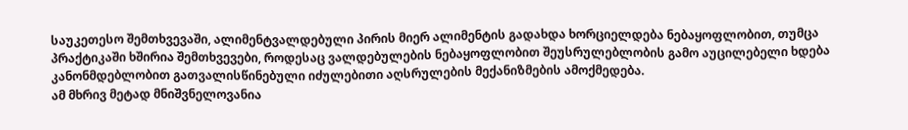საუკეთესო შემთხვევაში, ალიმენტვალდებული პირის მიერ ალიმენტის გადახდა ხორციელდება ნებაყოფლობით, თუმცა პრაქტიკაში ხშირია შემთხვევები, როდესაც ვალდებულების ნებაყოფლობით შეუსრულებლობის გამო აუცილებელი ხდება კანონმდებლობით გათვალისწინებული იძულებითი აღსრულების მექანიზმების ამოქმედება.
ამ მხრივ მეტად მნიშვნელოვანია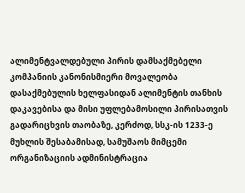ალიმენტვალდებული პირის დამსაქმებელი კომპანიის კანონისმიერი მოვალეობა დასაქმებულის ხელფასიდან ალიმენტის თანხის დაკავებისა და მისი უფლებამოსილი პირისათვის გადარიცხვის თაობაზე, კერძოდ, სსკ-ის 1233-ე მუხლის შესაბამისად, სამუშაოს მიმცემი ორგანიზაციის ადმინისტრაცია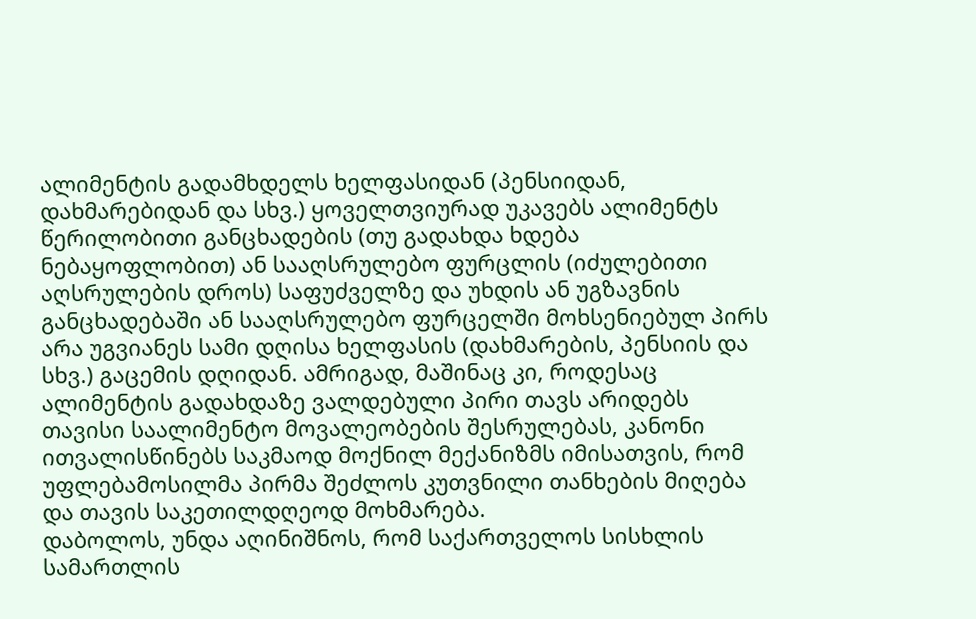ალიმენტის გადამხდელს ხელფასიდან (პენსიიდან, დახმარებიდან და სხვ.) ყოველთვიურად უკავებს ალიმენტს წერილობითი განცხადების (თუ გადახდა ხდება ნებაყოფლობით) ან სააღსრულებო ფურცლის (იძულებითი აღსრულების დროს) საფუძველზე და უხდის ან უგზავნის განცხადებაში ან სააღსრულებო ფურცელში მოხსენიებულ პირს არა უგვიანეს სამი დღისა ხელფასის (დახმარების, პენსიის და სხვ.) გაცემის დღიდან. ამრიგად, მაშინაც კი, როდესაც ალიმენტის გადახდაზე ვალდებული პირი თავს არიდებს თავისი საალიმენტო მოვალეობების შესრულებას, კანონი ითვალისწინებს საკმაოდ მოქნილ მექანიზმს იმისათვის, რომ უფლებამოსილმა პირმა შეძლოს კუთვნილი თანხების მიღება და თავის საკეთილდღეოდ მოხმარება.
დაბოლოს, უნდა აღინიშნოს, რომ საქართველოს სისხლის სამართლის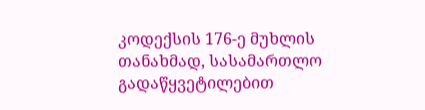კოდექსის 176-ე მუხლის თანახმად, სასამართლო გადაწყვეტილებით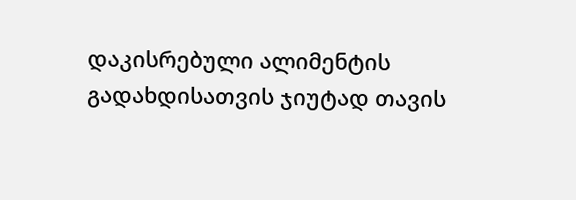დაკისრებული ალიმენტის გადახდისათვის ჯიუტად თავის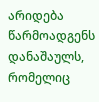არიდება წარმოადგენს დანაშაულს, რომელიც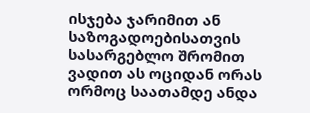ისჯება ჯარიმით ან საზოგადოებისათვის სასარგებლო შრომით ვადით ას ოციდან ორას ორმოც საათამდე ანდა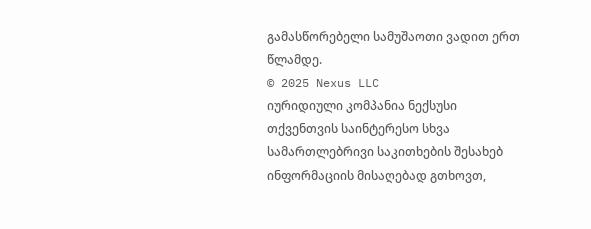გამასწორებელი სამუშაოთი ვადით ერთ წლამდე.
© 2025 Nexus LLC
იურიდიული კომპანია ნექსუსი
თქვენთვის საინტერესო სხვა სამართლებრივი საკითხების შესახებ ინფორმაციის მისაღებად გთხოვთ,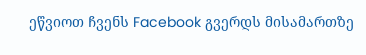ეწვიოთ ჩვენს Facebook გვერდს მისამართზე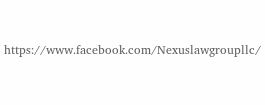https://www.facebook.com/Nexuslawgroupllc/